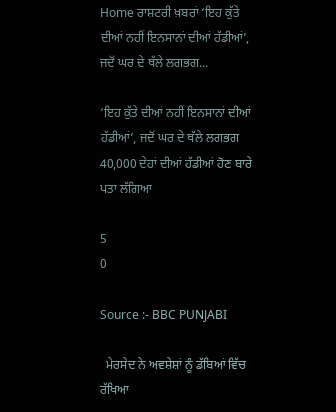Home ਰਾਸ਼ਟਰੀ ਖ਼ਬਰਾਂ ‘ਇਹ ਕੁੱਤੇ ਦੀਆਂ ਨਹੀਂ ਇਨਸਾਨਾਂ ਦੀਆਂ ਹੱਡੀਆਂ’, ਜਦੋਂ ਘਰ ਦੇ ਥੱਲੇ ਲਗਭਗ...

‘ਇਹ ਕੁੱਤੇ ਦੀਆਂ ਨਹੀਂ ਇਨਸਾਨਾਂ ਦੀਆਂ ਹੱਡੀਆਂ’, ਜਦੋਂ ਘਰ ਦੇ ਥੱਲੇ ਲਗਭਗ 40,000 ਦੇਹਾਂ ਦੀਆਂ ਹੱਡੀਆਂ ਹੋਣ ਬਾਰੇ ਪਤਾ ਲੱਗਿਆ

5
0

Source :- BBC PUNJABI

  ਮੇਰਸੇਦ ਨੇ ਅਵਸ਼ੇਸ਼ਾਂ ਨੂੰ ਡੱਬਿਆਂ ਵਿੱਚ ਰੱਖਿਆ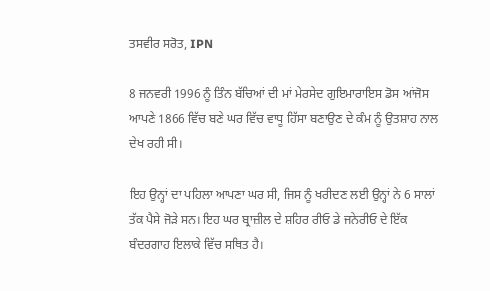ਤਸਵੀਰ ਸਰੋਤ, IPN

8 ਜਨਵਰੀ 1996 ਨੂੰ ਤਿੰਨ ਬੱਚਿਆਂ ਦੀ ਮਾਂ ਮੇਰਸੇਦ ਗੁਇਮਾਰਾਇਸ ਡੋਸ ਆਂਜੋਸ ਆਪਣੇ 1866 ਵਿੱਚ ਬਣੇ ਘਰ ਵਿੱਚ ਵਾਧੂ ਹਿੱਸਾ ਬਣਾਉਣ ਦੇ ਕੰਮ ਨੂੰ ਉਤਸ਼ਾਹ ਨਾਲ ਦੇਖ ਰਹੀ ਸੀ।

ਇਹ ਉਨ੍ਹਾਂ ਦਾ ਪਹਿਲਾ ਆਪਣਾ ਘਰ ਸੀ, ਜਿਸ ਨੂੰ ਖਰੀਦਣ ਲਈ ਉਨ੍ਹਾਂ ਨੇ 6 ਸਾਲਾਂ ਤੱਕ ਪੈਸੇ ਜੋੜੇ ਸਨ। ਇਹ ਘਰ ਬ੍ਰਾਜ਼ੀਲ ਦੇ ਸ਼ਹਿਰ ਰੀਓ ਡੇ ਜਨੇਰੀਓ ਦੇ ਇੱਕ ਬੰਦਰਗਾਹ ਇਲਾਕੇ ਵਿੱਚ ਸਥਿਤ ਹੈ।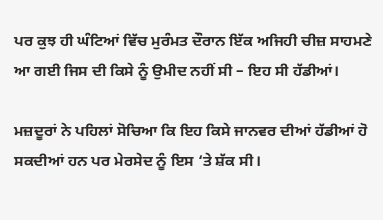ਪਰ ਕੁਝ ਹੀ ਘੰਟਿਆਂ ਵਿੱਚ ਮੁਰੰਮਤ ਦੌਰਾਨ ਇੱਕ ਅਜਿਹੀ ਚੀਜ਼ ਸਾਹਮਣੇ ਆ ਗਈ ਜਿਸ ਦੀ ਕਿਸੇ ਨੂੰ ਉਮੀਦ ਨਹੀਂ ਸੀ – ਇਹ ਸੀ ਹੱਡੀਆਂ।

ਮਜ਼ਦੂਰਾਂ ਨੇ ਪਹਿਲਾਂ ਸੋਚਿਆ ਕਿ ਇਹ ਕਿਸੇ ਜਾਨਵਰ ਦੀਆਂ ਹੱਡੀਆਂ ਹੋ ਸਕਦੀਆਂ ਹਨ ਪਰ ਮੇਰਸੇਦ ਨੂੰ ਇਸ ‘ਤੇ ਸ਼ੱਕ ਸੀ।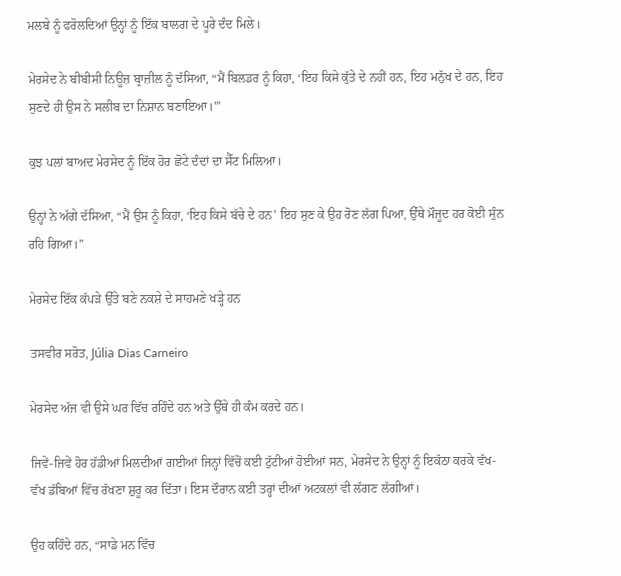ਮਲਬੇ ਨੂੰ ਫਰੋਲਦਿਆਂ ਉਨ੍ਹਾਂ ਨੂੰ ਇੱਕ ਬਾਲਗ ਦੇ ਪੂਰੇ ਦੰਦ ਮਿਲੇ।

ਮੇਰਸੇਦ ਨੇ ਬੀਬੀਸੀ ਨਿਊਜ਼ ਬ੍ਰਾਜ਼ੀਲ ਨੂੰ ਦੱਸਿਆ, “ਮੈਂ ਬਿਲਡਰ ਨੂੰ ਕਿਹਾ, ‘ਇਹ ਕਿਸੇ ਕੁੱਤੇ ਦੇ ਨਹੀਂ ਹਨ, ਇਹ ਮਨੁੱਖ ਦੇ ਹਨ, ਇਹ ਸੁਣਦੇ ਹੀ ਉਸ ਨੇ ਸਲੀਬ ਦਾ ਨਿਸ਼ਾਨ ਬਣਾਇਆ।'”

ਕੁਝ ਪਲਾਂ ਬਾਅਦ ਮੇਰਸੇਦ ਨੂੰ ਇੱਕ ਹੋਰ ਛੋਟੇ ਦੰਦਾਂ ਦਾ ਸੈੱਟ ਮਿਲਿਆ।

ਉਨ੍ਹਾਂ ਨੇ ਅੱਗੇ ਦੱਸਿਆ, “ਮੈਂ ਉਸ ਨੂੰ ਕਿਹਾ, ‘ਇਹ ਕਿਸੇ ਬੱਚੇ ਦੇ ਹਨ’ ਇਹ ਸੁਣ ਕੇ ਉਹ ਰੋਣ ਲੱਗ ਪਿਆ, ਉੱਥੇ ਮੌਜੂਦ ਹਰ ਕੋਈ ਸੁੰਨ ਰਹਿ ਗਿਆ।”

ਮੇਰਸੇਦ ਇੱਕ ਕੱਪੜੇ ਉੱਤੇ ਬਣੇ ਨਕਸ਼ੇ ਦੇ ਸਾਹਮਣੇ ਖੜ੍ਹੇ ਹਨ

ਤਸਵੀਰ ਸਰੋਤ, Júlia Dias Carneiro

ਮੇਰਸੇਦ ਅੱਜ ਵੀ ਉਸੇ ਘਰ ਵਿੱਚ ਰਹਿੰਦੇ ਹਨ ਅਤੇ ਉੱਥੇ ਹੀ ਕੰਮ ਕਰਦੇ ਹਨ।

ਜਿਵੇਂ-ਜਿਵੇਂ ਹੋਰ ਹੱਡੀਆਂ ਮਿਲਦੀਆਂ ਗਈਆਂ ਜਿਨ੍ਹਾਂ ਵਿੱਚੋਂ ਕਈ ਟੁੱਟੀਆਂ ਹੋਈਆਂ ਸਨ, ਮੇਰਸੇਦ ਨੇ ਉਨ੍ਹਾਂ ਨੂੰ ਇਕੱਠਾ ਕਰਕੇ ਵੱਖ-ਵੱਖ ਡੱਬਿਆਂ ਵਿੱਚ ਰੱਖਣਾ ਸ਼ੁਰੂ ਕਰ ਦਿੱਤਾ। ਇਸ ਦੌਰਾਨ ਕਈ ਤਰ੍ਹਾਂ ਦੀਆਂ ਅਟਕਲਾਂ ਵੀ ਲੱਗਣ ਲੱਗੀਆਂ।

ਉਹ ਕਹਿੰਦੇ ਹਨ, “ਸਾਡੇ ਮਨ ਵਿੱਚ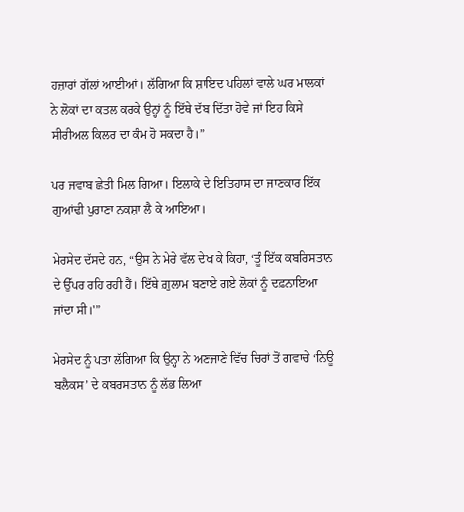ਹਜ਼ਾਰਾਂ ਗੱਲਾਂ ਆਈਆਂ। ਲੱਗਿਆ ਕਿ ਸ਼ਾਇਦ ਪਹਿਲਾਂ ਵਾਲੇ ਘਰ ਮਾਲਕਾਂ ਨੇ ਲੋਕਾਂ ਦਾ ਕਤਲ ਕਰਕੇ ਉਨ੍ਹਾਂ ਨੂੰ ਇੱਥੇ ਦੱਬ ਦਿੱਤਾ ਹੋਵੇ ਜਾਂ ਇਹ ਕਿਸੇ ਸੀਰੀਅਲ ਕਿਲਰ ਦਾ ਕੰਮ ਹੋ ਸਕਦਾ ਹੈ।”

ਪਰ ਜਵਾਬ ਛੇਤੀ ਮਿਲ ਗਿਆ। ਇਲਾਕੇ ਦੇ ਇਤਿਹਾਸ ਦਾ ਜਾਣਕਾਰ ਇੱਕ ਗੁਆਂਢੀ ਪੁਰਾਣਾ ਨਕਸ਼ਾ ਲੈ ਕੇ ਆਇਆ।

ਮੇਰਸੇਦ ਦੱਸਦੇ ਹਨ, “ਉਸ ਨੇ ਮੇਰੇ ਵੱਲ ਦੇਖ ਕੇ ਕਿਹਾ, ‘ਤੂੰ ਇੱਕ ਕਬਰਿਸਤਾਨ ਦੇ ਉੱਪਰ ਰਹਿ ਰਹੀ ਹੈਂ। ਇੱਥੇ ਗ਼ੁਲਾਮ ਬਣਾਏ ਗਏ ਲੋਕਾਂ ਨੂੰ ਦਫ਼ਨਾਇਆ ਜਾਂਦਾ ਸੀ।'”

ਮੇਰਸੇਦ ਨੂੰ ਪਤਾ ਲੱਗਿਆ ਕਿ ਉਨ੍ਹਾ ਨੇ ਅਣਜਾਣੇ ਵਿੱਚ ਚਿਰਾਂ ਤੋਂ ਗਵਾਚੇ ‘ਨਿਊ ਬਲੈਕਸ’ ਦੇ ਕਬਰਸਤਾਨ ਨੂੰ ਲੱਭ ਲਿਆ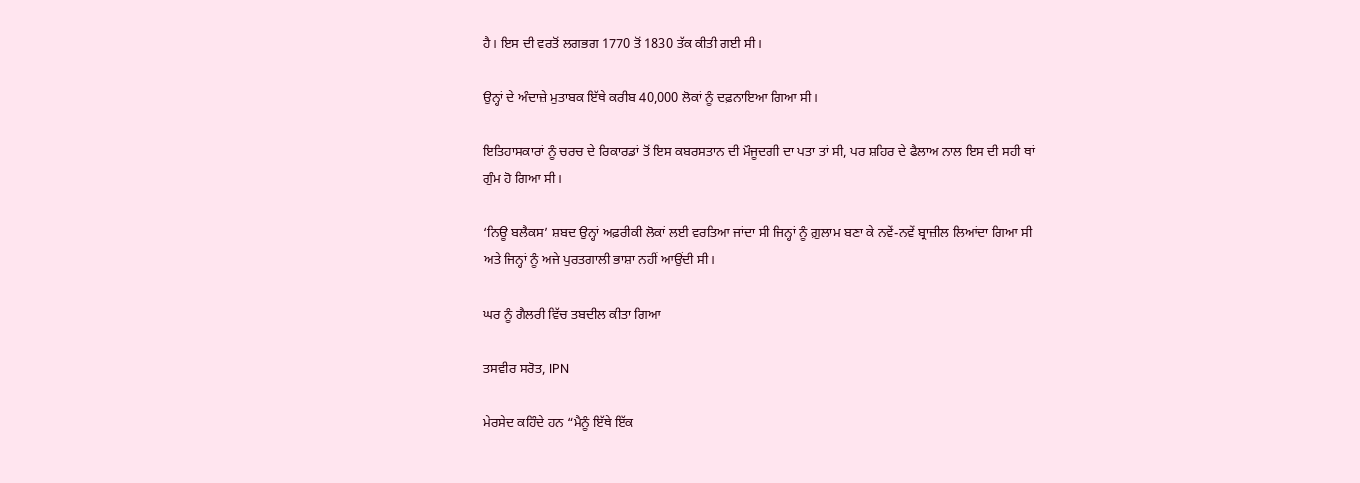ਹੈ। ਇਸ ਦੀ ਵਰਤੋਂ ਲਗਭਗ 1770 ਤੋਂ 1830 ਤੱਕ ਕੀਤੀ ਗਈ ਸੀ।

ਉਨ੍ਹਾਂ ਦੇ ਅੰਦਾਜ਼ੇ ਮੁਤਾਬਕ ਇੱਥੇ ਕਰੀਬ 40,000 ਲੋਕਾਂ ਨੂੰ ਦਫ਼ਨਾਇਆ ਗਿਆ ਸੀ।

ਇਤਿਹਾਸਕਾਰਾਂ ਨੂੰ ਚਰਚ ਦੇ ਰਿਕਾਰਡਾਂ ਤੋਂ ਇਸ ਕਬਰਸਤਾਨ ਦੀ ਮੌਜੂਦਗੀ ਦਾ ਪਤਾ ਤਾਂ ਸੀ, ਪਰ ਸ਼ਹਿਰ ਦੇ ਫੈਲਾਅ ਨਾਲ ਇਸ ਦੀ ਸਹੀ ਥਾਂ ਗੁੰਮ ਹੋ ਗਿਆ ਸੀ।

‘ਨਿਊ ਬਲੈਕਸ’ ਸ਼ਬਦ ਉਨ੍ਹਾਂ ਅਫ਼ਰੀਕੀ ਲੋਕਾਂ ਲਈ ਵਰਤਿਆ ਜਾਂਦਾ ਸੀ ਜਿਨ੍ਹਾਂ ਨੂੰ ਗ਼ੁਲਾਮ ਬਣਾ ਕੇ ਨਵੇਂ-ਨਵੇਂ ਬ੍ਰਾਜ਼ੀਲ ਲਿਆਂਦਾ ਗਿਆ ਸੀ ਅਤੇ ਜਿਨ੍ਹਾਂ ਨੂੰ ਅਜੇ ਪੁਰਤਗਾਲੀ ਭਾਸ਼ਾ ਨਹੀਂ ਆਉਂਦੀ ਸੀ।

ਘਰ ਨੂੰ ਗੈਲਰੀ ਵਿੱਚ ਤਬਦੀਲ ਕੀਤਾ ਗਿਆ

ਤਸਵੀਰ ਸਰੋਤ, IPN

ਮੇਰਸੇਦ ਕਹਿੰਦੇ ਹਨ “ਮੈਨੂੰ ਇੱਥੇ ਇੱਕ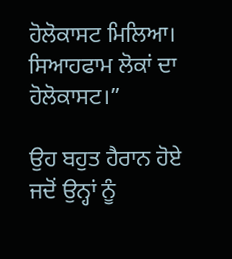ਹੋਲੋਕਾਸਟ ਮਿਲਿਆ। ਸਿਆਹਫਾਮ ਲੋਕਾਂ ਦਾ ਹੋਲੋਕਾਸਟ।”

ਉਹ ਬਹੁਤ ਹੈਰਾਨ ਹੋਏ ਜਦੋਂ ਉਨ੍ਹਾਂ ਨੂੰ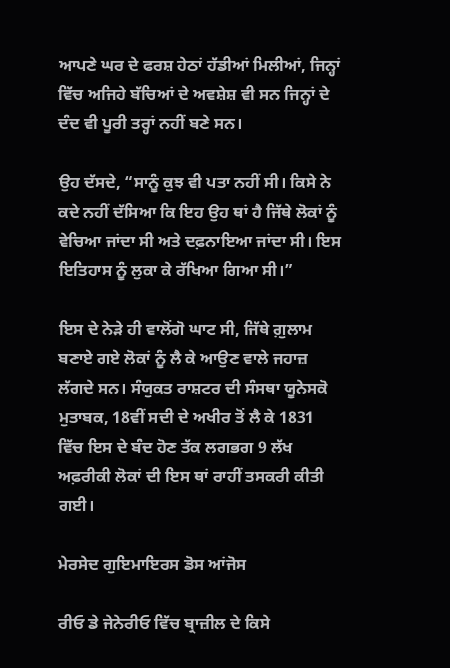ਆਪਣੇ ਘਰ ਦੇ ਫਰਸ਼ ਹੇਠਾਂ ਹੱਡੀਆਂ ਮਿਲੀਆਂ, ਜਿਨ੍ਹਾਂ ਵਿੱਚ ਅਜਿਹੇ ਬੱਚਿਆਂ ਦੇ ਅਵਸ਼ੇਸ਼ ਵੀ ਸਨ ਜਿਨ੍ਹਾਂ ਦੇ ਦੰਦ ਵੀ ਪੂਰੀ ਤਰ੍ਹਾਂ ਨਹੀਂ ਬਣੇ ਸਨ।

ਉਹ ਦੱਸਦੇ, “ਸਾਨੂੰ ਕੁਝ ਵੀ ਪਤਾ ਨਹੀਂ ਸੀ। ਕਿਸੇ ਨੇ ਕਦੇ ਨਹੀਂ ਦੱਸਿਆ ਕਿ ਇਹ ਉਹ ਥਾਂ ਹੈ ਜਿੱਥੇ ਲੋਕਾਂ ਨੂੰ ਵੇਚਿਆ ਜਾਂਦਾ ਸੀ ਅਤੇ ਦਫ਼ਨਾਇਆ ਜਾਂਦਾ ਸੀ। ਇਸ ਇਤਿਹਾਸ ਨੂੰ ਲੁਕਾ ਕੇ ਰੱਖਿਆ ਗਿਆ ਸੀ।”

ਇਸ ਦੇ ਨੇੜੇ ਹੀ ਵਾਲੋਂਗੋ ਘਾਟ ਸੀ, ਜਿੱਥੇ ਗ਼ੁਲਾਮ ਬਣਾਏ ਗਏ ਲੋਕਾਂ ਨੂੰ ਲੈ ਕੇ ਆਉਣ ਵਾਲੇ ਜਹਾਜ਼ ਲੱਗਦੇ ਸਨ। ਸੰਯੁਕਤ ਰਾਸ਼ਟਰ ਦੀ ਸੰਸਥਾ ਯੂਨੇਸਕੋ ਮੁਤਾਬਕ, 18ਵੀਂ ਸਦੀ ਦੇ ਅਖੀਰ ਤੋਂ ਲੈ ਕੇ 1831 ਵਿੱਚ ਇਸ ਦੇ ਬੰਦ ਹੋਣ ਤੱਕ ਲਗਭਗ 9 ਲੱਖ ਅਫ਼ਰੀਕੀ ਲੋਕਾਂ ਦੀ ਇਸ ਥਾਂ ਰਾਹੀਂ ਤਸਕਰੀ ਕੀਤੀ ਗਈ।

ਮੇਰਸੇਦ ਗੁਇਮਾਇਰਸ ਡੋਸ ਆਂਜੋਸ

ਰੀਓ ਡੇ ਜੇਨੇਰੀਓ ਵਿੱਚ ਬ੍ਰਾਜ਼ੀਲ ਦੇ ਕਿਸੇ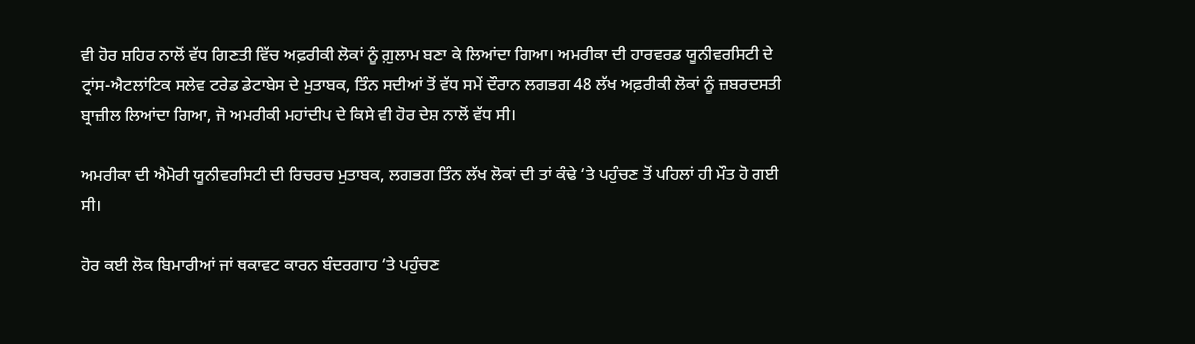ਵੀ ਹੋਰ ਸ਼ਹਿਰ ਨਾਲੋਂ ਵੱਧ ਗਿਣਤੀ ਵਿੱਚ ਅਫ਼ਰੀਕੀ ਲੋਕਾਂ ਨੂੰ ਗ਼ੁਲਾਮ ਬਣਾ ਕੇ ਲਿਆਂਦਾ ਗਿਆ। ਅਮਰੀਕਾ ਦੀ ਹਾਰਵਰਡ ਯੂਨੀਵਰਸਿਟੀ ਦੇ ਟ੍ਰਾਂਸ-ਐਟਲਾਂਟਿਕ ਸਲੇਵ ਟਰੇਡ ਡੇਟਾਬੇਸ ਦੇ ਮੁਤਾਬਕ, ਤਿੰਨ ਸਦੀਆਂ ਤੋਂ ਵੱਧ ਸਮੇਂ ਦੌਰਾਨ ਲਗਭਗ 48 ਲੱਖ ਅਫ਼ਰੀਕੀ ਲੋਕਾਂ ਨੂੰ ਜ਼ਬਰਦਸਤੀ ਬ੍ਰਾਜ਼ੀਲ ਲਿਆਂਦਾ ਗਿਆ, ਜੋ ਅਮਰੀਕੀ ਮਹਾਂਦੀਪ ਦੇ ਕਿਸੇ ਵੀ ਹੋਰ ਦੇਸ਼ ਨਾਲੋਂ ਵੱਧ ਸੀ।

ਅਮਰੀਕਾ ਦੀ ਐਮੋਰੀ ਯੂਨੀਵਰਸਿਟੀ ਦੀ ਰਿਚਰਚ ਮੁਤਾਬਕ, ਲਗਭਗ ਤਿੰਨ ਲੱਖ ਲੋਕਾਂ ਦੀ ਤਾਂ ਕੰਢੇ ‘ਤੇ ਪਹੁੰਚਣ ਤੋਂ ਪਹਿਲਾਂ ਹੀ ਮੌਤ ਹੋ ਗਈ ਸੀ।

ਹੋਰ ਕਈ ਲੋਕ ਬਿਮਾਰੀਆਂ ਜਾਂ ਥਕਾਵਟ ਕਾਰਨ ਬੰਦਰਗਾਹ ‘ਤੇ ਪਹੁੰਚਣ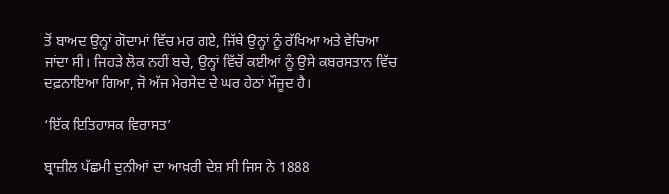ਤੋਂ ਬਾਅਦ ਉਨ੍ਹਾਂ ਗੋਦਾਮਾਂ ਵਿੱਚ ਮਰ ਗਏ, ਜਿੱਥੇ ਉਨ੍ਹਾਂ ਨੂੰ ਰੱਖਿਆ ਅਤੇ ਵੇਚਿਆ ਜਾਂਦਾ ਸੀ। ਜਿਹੜੇ ਲੋਕ ਨਹੀਂ ਬਚੇ, ਉਨ੍ਹਾਂ ਵਿੱਚੋਂ ਕਈਆਂ ਨੂੰ ਉਸੇ ਕਬਰਸਤਾਨ ਵਿੱਚ ਦਫ਼ਨਾਇਆ ਗਿਆ, ਜੋ ਅੱਜ ਮੇਰਸੇਦ ਦੇ ਘਰ ਹੇਠਾਂ ਮੌਜੂਦ ਹੈ।

‘ਇੱਕ ਇਤਿਹਾਸਕ ਵਿਰਾਸਤ’

ਬ੍ਰਾਜ਼ੀਲ ਪੱਛਮੀ ਦੁਨੀਆਂ ਦਾ ਆਖ਼ਰੀ ਦੇਸ਼ ਸੀ ਜਿਸ ਨੇ 1888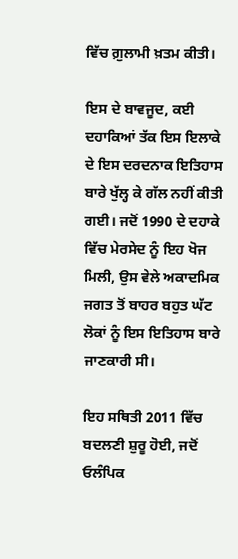ਵਿੱਚ ਗ਼ੁਲਾਮੀ ਖ਼ਤਮ ਕੀਤੀ।

ਇਸ ਦੇ ਬਾਵਜੂਦ, ਕਈ ਦਹਾਕਿਆਂ ਤੱਕ ਇਸ ਇਲਾਕੇ ਦੇ ਇਸ ਦਰਦਨਾਕ ਇਤਿਹਾਸ ਬਾਰੇ ਖੁੱਲ੍ਹ ਕੇ ਗੱਲ ਨਹੀਂ ਕੀਤੀ ਗਈ। ਜਦੋਂ 1990 ਦੇ ਦਹਾਕੇ ਵਿੱਚ ਮੇਰਸੇਦ ਨੂੰ ਇਹ ਖੋਜ ਮਿਲੀ, ਉਸ ਵੇਲੇ ਅਕਾਦਮਿਕ ਜਗਤ ਤੋਂ ਬਾਹਰ ਬਹੁਤ ਘੱਟ ਲੋਕਾਂ ਨੂੰ ਇਸ ਇਤਿਹਾਸ ਬਾਰੇ ਜਾਣਕਾਰੀ ਸੀ।

ਇਹ ਸਥਿਤੀ 2011 ਵਿੱਚ ਬਦਲਣੀ ਸ਼ੁਰੂ ਹੋਈ, ਜਦੋਂ ਓਲੰਪਿਕ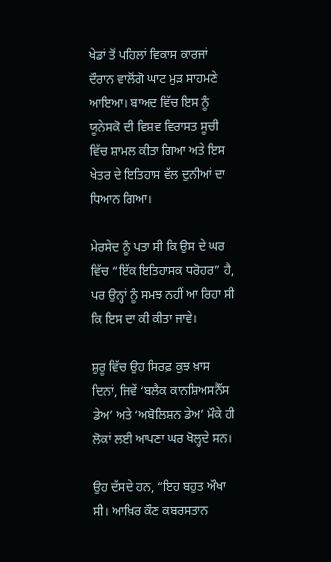ਖੇਡਾਂ ਤੋਂ ਪਹਿਲਾਂ ਵਿਕਾਸ ਕਾਰਜਾਂ ਦੌਰਾਨ ਵਾਲੋਂਗੋ ਘਾਟ ਮੁੜ ਸਾਹਮਣੇ ਆਇਆ। ਬਾਅਦ ਵਿੱਚ ਇਸ ਨੂੰ ਯੂਨੇਸਕੋ ਦੀ ਵਿਸ਼ਵ ਵਿਰਾਸਤ ਸੂਚੀ ਵਿੱਚ ਸ਼ਾਮਲ ਕੀਤਾ ਗਿਆ ਅਤੇ ਇਸ ਖੇਤਰ ਦੇ ਇਤਿਹਾਸ ਵੱਲ ਦੁਨੀਆਂ ਦਾ ਧਿਆਨ ਗਿਆ।

ਮੇਰਸੇਦ ਨੂੰ ਪਤਾ ਸੀ ਕਿ ਉਸ ਦੇ ਘਰ ਵਿੱਚ “ਇੱਕ ਇਤਿਹਾਸਕ ਧਰੋਹਰ” ਹੈ, ਪਰ ਉਨ੍ਹਾਂ ਨੂੰ ਸਮਝ ਨਹੀਂ ਆ ਰਿਹਾ ਸੀ ਕਿ ਇਸ ਦਾ ਕੀ ਕੀਤਾ ਜਾਵੇ।

ਸ਼ੁਰੂ ਵਿੱਚ ਉਹ ਸਿਰਫ਼ ਕੁਝ ਖ਼ਾਸ ਦਿਨਾਂ, ਜਿਵੇਂ ‘ਬਲੈਕ ਕਾਨਸ਼ਿਅਸਨੈੱਸ ਡੇਅ’ ਅਤੇ ‘ਅਬੋਲਿਸ਼ਨ ਡੇਅ’ ਮੌਕੇ ਹੀ ਲੋਕਾਂ ਲਈ ਆਪਣਾ ਘਰ ਖੋਲ੍ਹਦੇ ਸਨ।

ਉਹ ਦੱਸਦੇ ਹਨ, “ਇਹ ਬਹੁਤ ਔਖਾ ਸੀ। ਆਖ਼ਿਰ ਕੌਣ ਕਬਰਸਤਾਨ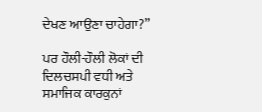ਦੇਖਣ ਆਉਣਾ ਚਾਹੇਗਾ?”

ਪਰ ਹੌਲੀ-ਹੌਲੀ ਲੋਕਾਂ ਦੀ ਦਿਲਚਸਪੀ ਵਧੀ ਅਤੇ ਸਮਾਜਿਕ ਕਾਰਕੁਨਾਂ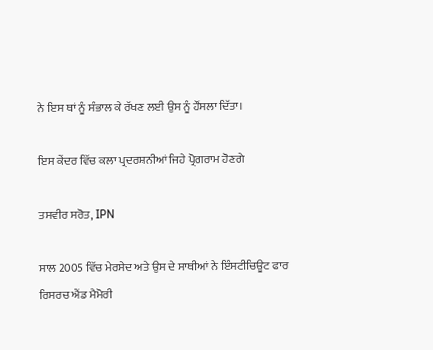ਨੇ ਇਸ ਥਾਂ ਨੂੰ ਸੰਭਾਲ ਕੇ ਰੱਖਣ ਲਈ ਉਸ ਨੂੰ ਹੌਂਸਲਾ ਦਿੱਤਾ।

ਇਸ ਕੇਂਦਰ ਵਿੱਚ ਕਲਾ ਪ੍ਰਦਰਸ਼ਨੀਆਂ ਜਿਹੇ ਪ੍ਰੋਗਰਾਮ ਹੋਣਗੇ

ਤਸਵੀਰ ਸਰੋਤ, IPN

ਸਾਲ 2005 ਵਿੱਚ ਮੇਰਸੇਦ ਅਤੇ ਉਸ ਦੇ ਸਾਥੀਆਂ ਨੇ ਇੰਸਟੀਚਿਊਟ ਫਾਰ ਰਿਸਰਚ ਐਂਡ ਮੈਮੋਰੀ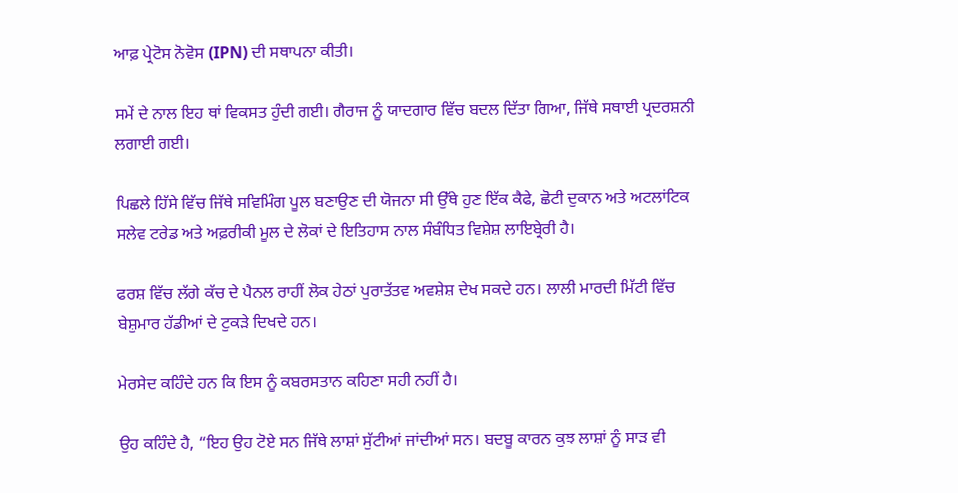ਆਫ਼ ਪ੍ਰੇਟੋਸ ਨੋਵੋਸ (IPN) ਦੀ ਸਥਾਪਨਾ ਕੀਤੀ।

ਸਮੇਂ ਦੇ ਨਾਲ ਇਹ ਥਾਂ ਵਿਕਸਤ ਹੁੰਦੀ ਗਈ। ਗੈਰਾਜ ਨੂੰ ਯਾਦਗਾਰ ਵਿੱਚ ਬਦਲ ਦਿੱਤਾ ਗਿਆ, ਜਿੱਥੇ ਸਥਾਈ ਪ੍ਰਦਰਸ਼ਨੀ ਲਗਾਈ ਗਈ।

ਪਿਛਲੇ ਹਿੱਸੇ ਵਿੱਚ ਜਿੱਥੇ ਸਵਿਮਿੰਗ ਪੂਲ ਬਣਾਉਣ ਦੀ ਯੋਜਨਾ ਸੀ ਉੱਥੇ ਹੁਣ ਇੱਕ ਕੈਫੇ, ਛੋਟੀ ਦੁਕਾਨ ਅਤੇ ਅਟਲਾਂਟਿਕ ਸਲੇਵ ਟਰੇਡ ਅਤੇ ਅਫ਼ਰੀਕੀ ਮੂਲ ਦੇ ਲੋਕਾਂ ਦੇ ਇਤਿਹਾਸ ਨਾਲ ਸੰਬੰਧਿਤ ਵਿਸ਼ੇਸ਼ ਲਾਇਬ੍ਰੇਰੀ ਹੈ।

ਫਰਸ਼ ਵਿੱਚ ਲੱਗੇ ਕੱਚ ਦੇ ਪੈਨਲ ਰਾਹੀਂ ਲੋਕ ਹੇਠਾਂ ਪੁਰਾਤੱਤਵ ਅਵਸ਼ੇਸ਼ ਦੇਖ ਸਕਦੇ ਹਨ। ਲਾਲੀ ਮਾਰਦੀ ਮਿੱਟੀ ਵਿੱਚ ਬੇਸ਼ੁਮਾਰ ਹੱਡੀਆਂ ਦੇ ਟੁਕੜੇ ਦਿਖਦੇ ਹਨ।

ਮੇਰਸੇਦ ਕਹਿੰਦੇ ਹਨ ਕਿ ਇਸ ਨੂੰ ਕਬਰਸਤਾਨ ਕਹਿਣਾ ਸਹੀ ਨਹੀਂ ਹੈ।

ਉਹ ਕਹਿੰਦੇ ਹੈ, “ਇਹ ਉਹ ਟੋਏ ਸਨ ਜਿੱਥੇ ਲਾਸ਼ਾਂ ਸੁੱਟੀਆਂ ਜਾਂਦੀਆਂ ਸਨ। ਬਦਬੂ ਕਾਰਨ ਕੁਝ ਲਾਸ਼ਾਂ ਨੂੰ ਸਾੜ ਵੀ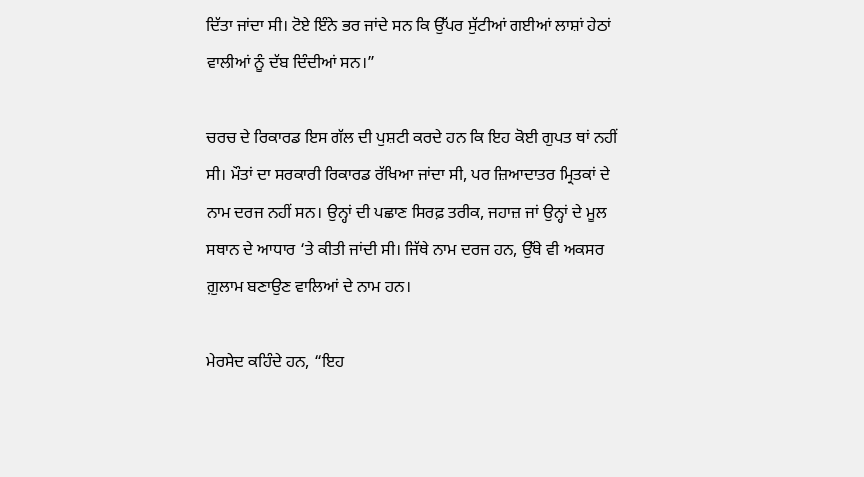ਦਿੱਤਾ ਜਾਂਦਾ ਸੀ। ਟੋਏ ਇੰਨੇ ਭਰ ਜਾਂਦੇ ਸਨ ਕਿ ਉੱਪਰ ਸੁੱਟੀਆਂ ਗਈਆਂ ਲਾਸ਼ਾਂ ਹੇਠਾਂ ਵਾਲੀਆਂ ਨੂੰ ਦੱਬ ਦਿੰਦੀਆਂ ਸਨ।”

ਚਰਚ ਦੇ ਰਿਕਾਰਡ ਇਸ ਗੱਲ ਦੀ ਪੁਸ਼ਟੀ ਕਰਦੇ ਹਨ ਕਿ ਇਹ ਕੋਈ ਗੁਪਤ ਥਾਂ ਨਹੀਂ ਸੀ। ਮੌਤਾਂ ਦਾ ਸਰਕਾਰੀ ਰਿਕਾਰਡ ਰੱਖਿਆ ਜਾਂਦਾ ਸੀ, ਪਰ ਜ਼ਿਆਦਾਤਰ ਮ੍ਰਿਤਕਾਂ ਦੇ ਨਾਮ ਦਰਜ ਨਹੀਂ ਸਨ। ਉਨ੍ਹਾਂ ਦੀ ਪਛਾਣ ਸਿਰਫ਼ ਤਰੀਕ, ਜਹਾਜ਼ ਜਾਂ ਉਨ੍ਹਾਂ ਦੇ ਮੂਲ ਸਥਾਨ ਦੇ ਆਧਾਰ ‘ਤੇ ਕੀਤੀ ਜਾਂਦੀ ਸੀ। ਜਿੱਥੇ ਨਾਮ ਦਰਜ ਹਨ, ਉੱਥੇ ਵੀ ਅਕਸਰ ਗ਼ੁਲਾਮ ਬਣਾਉਣ ਵਾਲਿਆਂ ਦੇ ਨਾਮ ਹਨ।

ਮੇਰਸੇਦ ਕਹਿੰਦੇ ਹਨ, “ਇਹ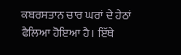ਕਬਰਸਤਾਨ ਚਾਰ ਘਰਾਂ ਦੇ ਹੇਠਾਂ ਫੈਲਿਆ ਹੋਇਆ ਹੈ। ਇੱਥੇ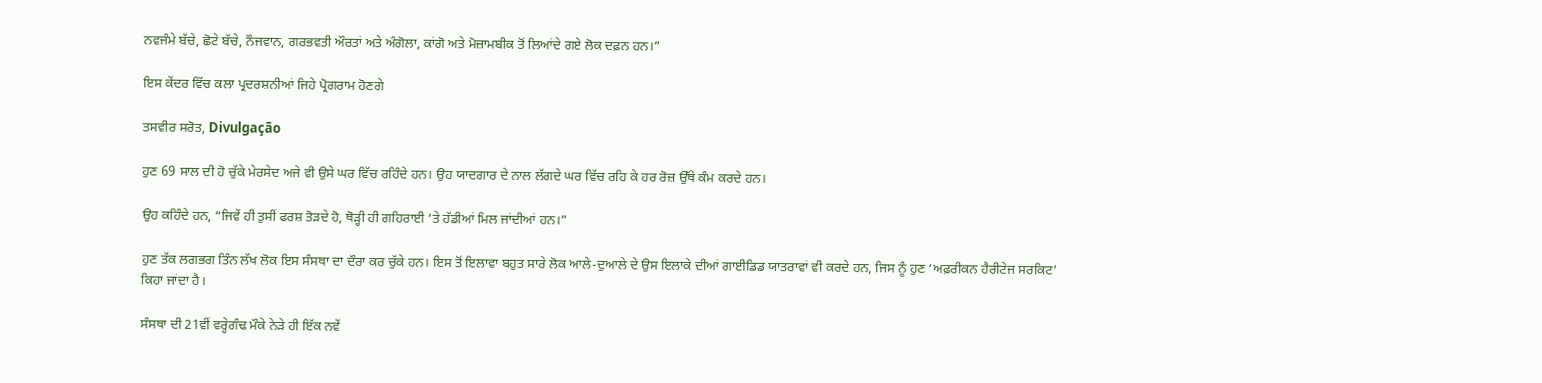ਨਵਜੰਮੇ ਬੱਚੇ, ਛੋਟੇ ਬੱਚੇ, ਨੌਜਵਾਨ, ਗਰਭਵਤੀ ਔਰਤਾਂ ਅਤੇ ਅੰਗੋਲਾ, ਕਾਂਗੋ ਅਤੇ ਮੋਜ਼ਾਮਬੀਕ ਤੋਂ ਲਿਆਂਦੇ ਗਏ ਲੋਕ ਦਫ਼ਨ ਹਨ।”

ਇਸ ਕੇਂਦਰ ਵਿੱਚ ਕਲਾ ਪ੍ਰਦਰਸ਼ਨੀਆਂ ਜਿਹੇ ਪ੍ਰੋਗਰਾਮ ਹੋਣਗੇ

ਤਸਵੀਰ ਸਰੋਤ, Divulgação

ਹੁਣ 69 ਸਾਲ ਦੀ ਹੋ ਚੁੱਕੇ ਮੇਰਸੇਦ ਅਜੇ ਵੀ ਉਸੇ ਘਰ ਵਿੱਚ ਰਹਿੰਦੇ ਹਨ। ਉਹ ਯਾਦਗਾਰ ਦੇ ਨਾਲ ਲੱਗਦੇ ਘਰ ਵਿੱਚ ਰਹਿ ਕੇ ਹਰ ਰੋਜ਼ ਉੱਥੇ ਕੰਮ ਕਰਦੇ ਹਨ।

ਉਹ ਕਹਿੰਦੇ ਹਨ, “ਜਿਵੇਂ ਹੀ ਤੁਸੀਂ ਫਰਸ਼ ਤੋੜਦੇ ਹੋ, ਥੋੜ੍ਹੀ ਹੀ ਗਹਿਰਾਈ ‘ਤੇ ਹੱਡੀਆਂ ਮਿਲ ਜਾਂਦੀਆਂ ਹਨ।”

ਹੁਣ ਤੱਕ ਲਗਭਗ ਤਿੰਨ ਲੱਖ ਲੋਕ ਇਸ ਸੰਸਥਾ ਦਾ ਦੌਰਾ ਕਰ ਚੁੱਕੇ ਹਨ। ਇਸ ਤੋਂ ਇਲਾਵਾ ਬਹੁਤ ਸਾਰੇ ਲੋਕ ਆਲੇ-ਦੁਆਲੇ ਦੇ ਉਸ ਇਲਾਕੇ ਦੀਆਂ ਗਾਈਡਿਡ ਯਾਤਰਾਵਾਂ ਵੀ ਕਰਦੇ ਹਨ, ਜਿਸ ਨੂੰ ਹੁਣ ‘ਅਫ਼ਰੀਕਨ ਹੈਰੀਟੇਜ ਸਰਕਿਟ’ ਕਿਹਾ ਜਾਂਦਾ ਹੈ।

ਸੰਸਥਾ ਦੀ 21ਵੀਂ ਵਰ੍ਹੇਗੰਢ ਮੌਕੇ ਨੇੜੇ ਹੀ ਇੱਕ ਨਵੇਂ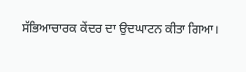ਸੱਭਿਆਚਾਰਕ ਕੇਂਦਰ ਦਾ ਉਦਘਾਟਨ ਕੀਤਾ ਗਿਆ।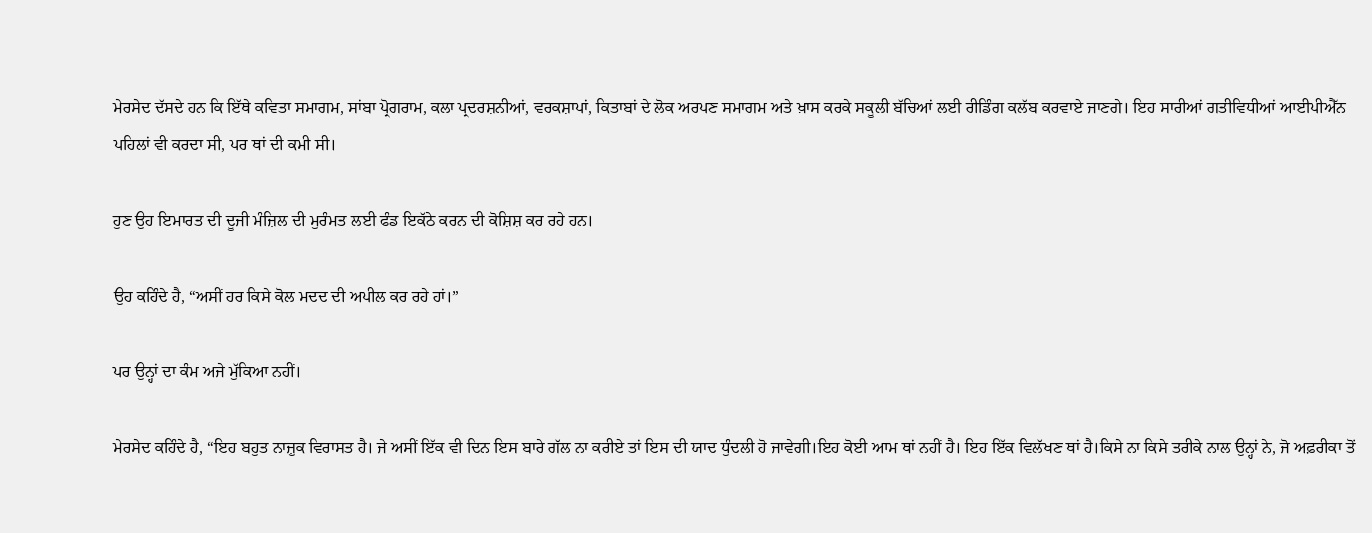ਮੇਰਸੇਦ ਦੱਸਦੇ ਹਨ ਕਿ ਇੱਥੇ ਕਵਿਤਾ ਸਮਾਗਮ, ਸਾਂਬਾ ਪ੍ਰੋਗਰਾਮ, ਕਲਾ ਪ੍ਰਦਰਸ਼ਨੀਆਂ, ਵਰਕਸ਼ਾਪਾਂ, ਕਿਤਾਬਾਂ ਦੇ ਲੋਕ ਅਰਪਣ ਸਮਾਗਮ ਅਤੇ ਖ਼ਾਸ ਕਰਕੇ ਸਕੂਲੀ ਬੱਚਿਆਂ ਲਈ ਰੀਡਿੰਗ ਕਲੱਬ ਕਰਵਾਏ ਜਾਣਗੇ। ਇਹ ਸਾਰੀਆਂ ਗਤੀਵਿਧੀਆਂ ਆਈਪੀਐੱਨ ਪਹਿਲਾਂ ਵੀ ਕਰਦਾ ਸੀ, ਪਰ ਥਾਂ ਦੀ ਕਮੀ ਸੀ।

ਹੁਣ ਉਹ ਇਮਾਰਤ ਦੀ ਦੂਜੀ ਮੰਜ਼ਿਲ ਦੀ ਮੁਰੰਮਤ ਲਈ ਫੰਡ ਇਕੱਠੇ ਕਰਨ ਦੀ ਕੋਸ਼ਿਸ਼ ਕਰ ਰਹੇ ਹਨ।

ਉਹ ਕਹਿੰਦੇ ਹੈ, “ਅਸੀਂ ਹਰ ਕਿਸੇ ਕੋਲ ਮਦਦ ਦੀ ਅਪੀਲ ਕਰ ਰਹੇ ਹਾਂ।”

ਪਰ ਉਨ੍ਹਾਂ ਦਾ ਕੰਮ ਅਜੇ ਮੁੱਕਿਆ ਨਹੀਂ।

ਮੇਰਸੇਦ ਕਹਿੰਦੇ ਹੈ, “ਇਹ ਬਹੁਤ ਨਾਜ਼ੁਕ ਵਿਰਾਸਤ ਹੈ। ਜੇ ਅਸੀਂ ਇੱਕ ਵੀ ਦਿਨ ਇਸ ਬਾਰੇ ਗੱਲ ਨਾ ਕਰੀਏ ਤਾਂ ਇਸ ਦੀ ਯਾਦ ਧੁੰਦਲੀ ਹੋ ਜਾਵੇਗੀ।ਇਹ ਕੋਈ ਆਮ ਥਾਂ ਨਹੀਂ ਹੈ। ਇਹ ਇੱਕ ਵਿਲੱਖਣ ਥਾਂ ਹੈ।ਕਿਸੇ ਨਾ ਕਿਸੇ ਤਰੀਕੇ ਨਾਲ ਉਨ੍ਹਾਂ ਨੇ, ਜੋ ਅਫ਼ਰੀਕਾ ਤੋਂ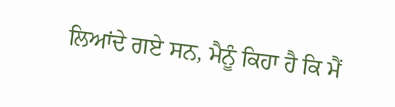ਲਿਆਂਦੇ ਗਏ ਸਨ, ਮੈਨੂੰ ਕਿਹਾ ਹੈ ਕਿ ਮੈਂ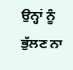ਉਨ੍ਹਾਂ ਨੂੰ ਭੁੱਲਣ ਨਾ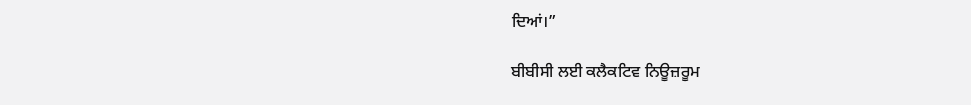ਦਿਆਂ।”

ਬੀਬੀਸੀ ਲਈ ਕਲੈਕਟਿਵ ਨਿਊਜ਼ਰੂਮ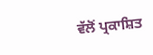ਵੱਲੋਂ ਪ੍ਰਕਾਸ਼ਿਤ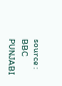source : BBC PUNJABI